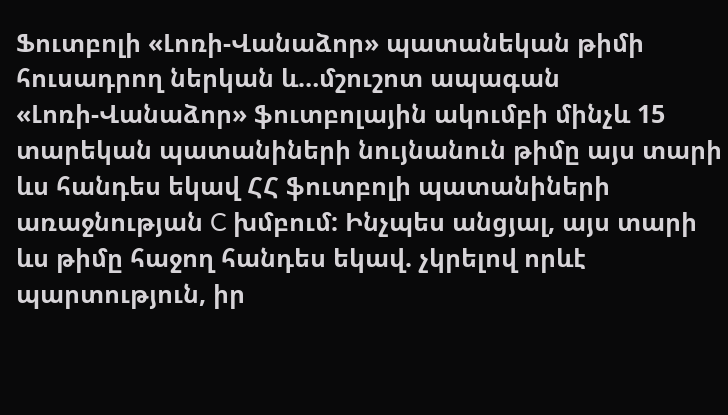Ֆուտբոլի «Լոռի-Վանաձոր» պատանեկան թիմի հուսադրող ներկան և…մշուշոտ ապագան
«Լոռի-Վանաձոր» ֆուտբոլային ակումբի մինչև 15 տարեկան պատանիների նույնանուն թիմը այս տարի ևս հանդես եկավ ՀՀ ֆուտբոլի պատանիների առաջնության C խմբում: Ինչպես անցյալ, այս տարի ևս թիմը հաջող հանդես եկավ. չկրելով որևէ պարտություն, իր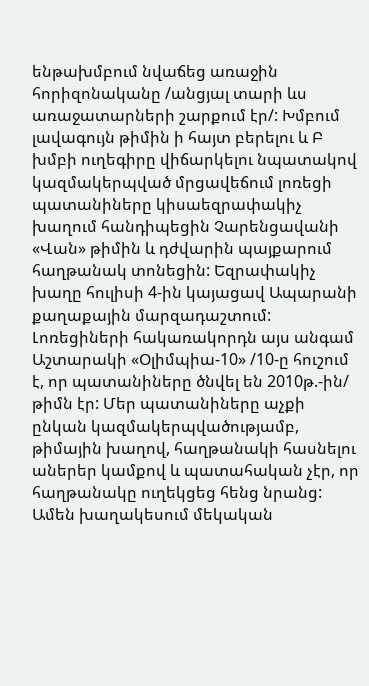ենթախմբում նվաճեց առաջին հորիզոնականը /անցյալ տարի ևս առաջատարների շարքում էր/: Խմբում լավագույն թիմին ի հայտ բերելու և Բ խմբի ուղեգիրը վիճարկելու նպատակով կազմակերպված մրցավեճում լոռեցի պատանիները կիսաեզրափակիչ խաղում հանդիպեցին Չարենցավանի «Վան» թիմին և դժվարին պայքարում հաղթանակ տոնեցին: Եզրափակիչ խաղը հուլիսի 4-ին կայացավ Ապարանի քաղաքային մարզադաշտում: Լոռեցիների հակառակորդն այս անգամ Աշտարակի «Օլիմպիա-10» /10-ը հուշում է, որ պատանիները ծնվել են 2010թ.-ին/ թիմն էր: Մեր պատանիները աչքի ընկան կազմակերպվածությամբ, թիմային խաղով, հաղթանակի հասնելու աներեր կամքով և պատահական չէր, որ հաղթանակը ուղեկցեց հենց նրանց: Ամեն խաղակեսում մեկական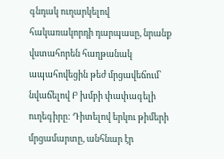գնդակ ուղարկելով հակառակորդի դարպասը, նրանք վստահորեն հաղթանակ ապահովեցին թեժ մրցավեճում՝ նվաճելով Բ խմբի փափագելի ուղեգիրը: Դիտելով երկու թիմերի մրցամարտը, անհնար էր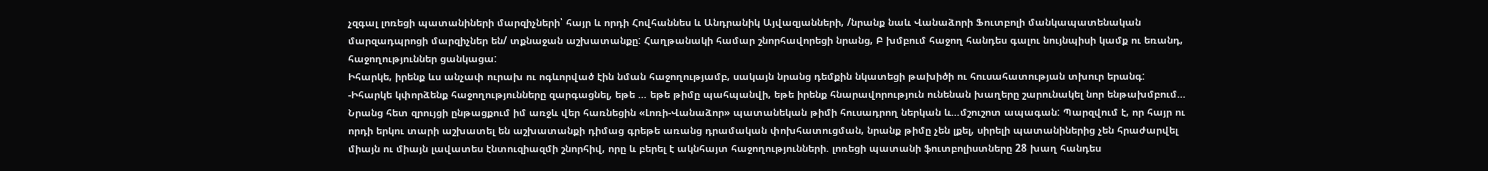չզգալ լոռեցի պատանիների մարզիչների՝ հայր և որդի Հովհաննես և Անդրանիկ Այվազյանների, /նրանք նաև Վանաձորի Ֆուտբոլի մանկապատենական մարզադպրոցի մարզիչներ են/ տքնաջան աշխատանքը: Հաղթանակի համար շնորհավորեցի նրանց, Բ խմբում հաջող հանդես գալու նույնպիսի կամք ու եռանդ, հաջողություններ ցանկացա:
Իհարկե, իրենք ևս անչափ ուրախ ու ոգևորված էին նման հաջողությամբ, սակայն նրանց դեմքին նկատեցի թախիծի ու հուսահատության տխուր երանգ:
-Իհարկե կփորձենք հաջողությունները զարգացնել, եթե … եթե թիմը պահպանվի, եթե իրենք հնարավորություն ունենան խաղերը շարունակել նոր ենթախմբում…
Նրանց հետ զրույցի ընթացքում իմ առջև վեր հառնեցին «Լոռի-Վանաձոր» պատանեկան թիմի հուսադրող ներկան և…մշուշոտ ապագան: Պարզվում է, որ հայր ու որդի երկու տարի աշխատել են աշխատանքի դիմաց գրեթե առանց դրամական փոխհատուցման, նրանք թիմը չեն լքել, սիրելի պատանիներից չեն հրաժարվել միայն ու միայն լավատես էնտուզիազմի շնորհիվ, որը և բերել է ակնհայտ հաջողությունների. լոռեցի պատանի ֆուտբոլիստները 28 խաղ հանդես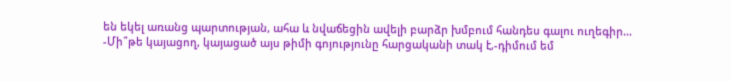են եկել առանց պարտության, ահա և նվաճեցին ավելի բարձր խմբում հանդես գալու ուղեգիր…
-Մի՞թե կայացող, կայացած այս թիմի գոյությունը հարցականի տակ է,-դիմում եմ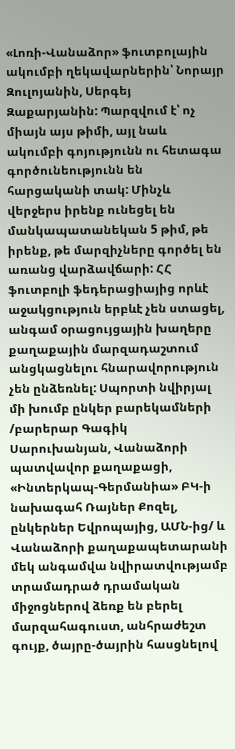«Լոռի-Վանաձոր» ֆուտբոլային ակումբի ղեկավարներին՝ Նորայր Զուլոյանին, Սերգեյ Զաքարյանին: Պարզվում է՝ ոչ միայն այս թիմի, այլ նաև ակումբի գոյությունն ու հետագա գործունեությունն են հարցականի տակ: Մինչև վերջերս իրենք ունեցել են մանկապատանեկան 5 թիմ, թե իրենք, թե մարզիչները գործել են առանց վարձավճարի: ՀՀ ֆուտբոլի ֆեդերացիայից որևէ աջակցություն երբևէ չեն ստացել, անգամ օրացույցային խաղերը քաղաքային մարզադաշտում անցկացնելու հնարավորություն չեն ընձեռնել: Սպորտի նվիրյալ մի խումբ ընկեր բարեկամների /բարերար Գագիկ Սարուխանյան, Վանաձորի պատվավոր քաղաքացի, «Ինտերկապ-Գերմանիա» ԲԿ-ի նախագահ Ռայներ Քոզել, ընկերներ Եվրոպայից, ԱՄՆ-ից/ և Վանաձորի քաղաքապետարանի մեկ անգամվա նվիրատվությամբ տրամադրած դրամական միջոցներով ձեռք են բերել մարզահագուստ, անհրաժեշտ գույք, ծայրը-ծայրին հասցնելով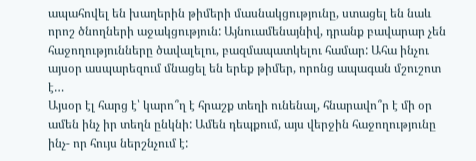ապահովել են խաղերին թիմերի մասնակցությունը, ստացել են նաև որոշ ծնողների աջակցություն: Այնուամենայնիվ, դրանք բավարար չեն հաջողությունները ծավալելու, բազմապատկելու համար: Ահա ինչու այսօր ասպարեզում մնացել են երեք թիմեր, որոնց ապագան մշուշոտ է…
Այսօր էլ հարց է՝ կարո՞ղ է հրաշք տեղի ունենալ, հնարավո՞ր է մի օր ամեն ինչ իր տեղն ընկնի: Ամեն դեպքում, այս վերջին հաջողությունը ինչ- որ հույս ներշնչում է: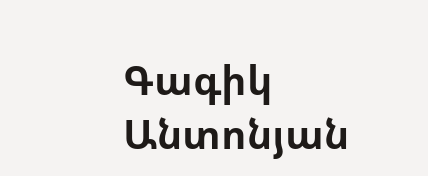Գագիկ Անտոնյան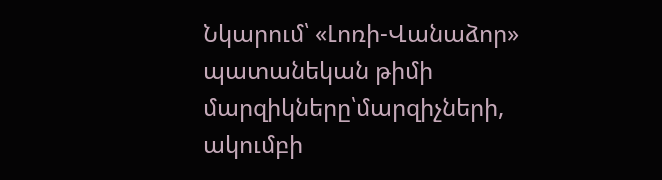Նկարում՝ «Լոռի-Վանաձոր» պատանեկան թիմի մարզիկները՝մարզիչների, ակումբի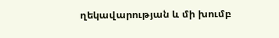ղեկավարության և մի խումբ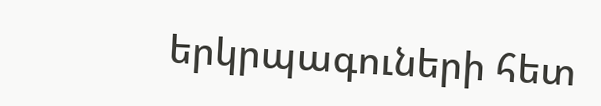երկրպագուների հետ